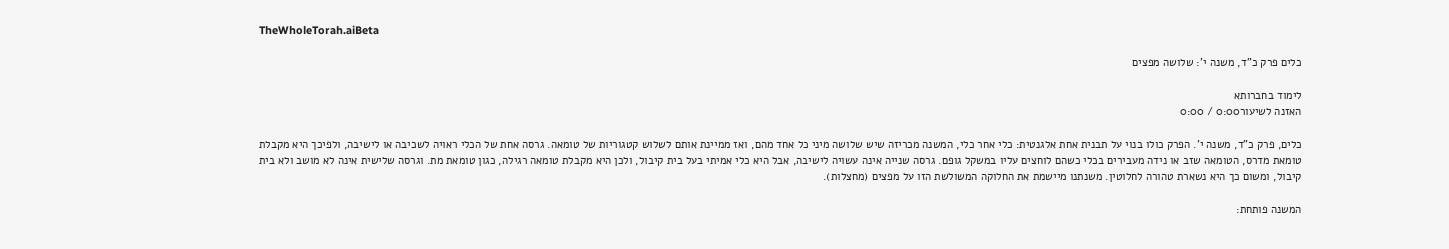TheWholeTorah.aiBeta

כלים פרק כ"ד, משנה י': שלושה מפצים

לימוד בחברותא
האזנה לשיעור0:00 / 0:00

כלים, פרק כ"ד, משנה י'. הפרק כולו בנוי על תבנית אחת אלגנטית: כלי אחר כלי, המשנה מכריזה שיש שלושה מיני כל אחד מהם, ואז ממיינת אותם לשלוש קטגוריות של טומאה. גרסה אחת של הכלי ראויה לשכיבה או לישיבה, ולפיכך היא מקבלת טומאת מדרס, הטומאה שזב או נידה מעבירים בכלי כשהם לוחצים עליו במשקל גופם. גרסה שנייה אינה עשויה לישיבה, אבל היא כלי אמיתי בעל בית קיבול, ולכן היא מקבלת טומאה רגילה, כגון טומאת מת. וגרסה שלישית אינה לא מושב ולא בית קיבול, ומשום כך היא נשארת טהורה לחלוטין. משנתנו מיישמת את החלוקה המשולשת הזו על מפצים (מחצלות).

המשנה פותחת: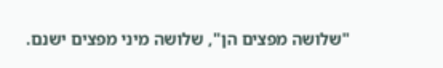"שלושה מפצים הן", שלושה מיני מפצים ישנם.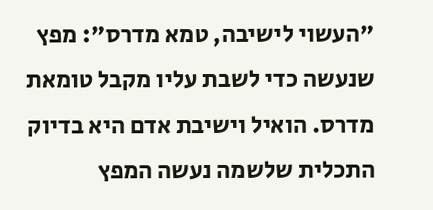"העשוי לישיבה, טמא מדרס": מפץ שנעשה כדי לשבת עליו מקבל טומאת מדרס. הואיל וישיבת אדם היא בדיוק התכלית שלשמה נעשה המפץ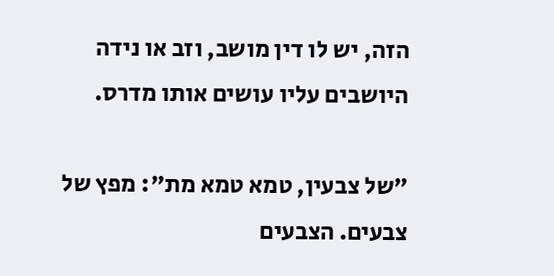הזה, יש לו דין מושב, וזב או נידה היושבים עליו עושים אותו מדרס.

"של צבעין, טמא טמא מת": מפץ של צבעים. הצבעים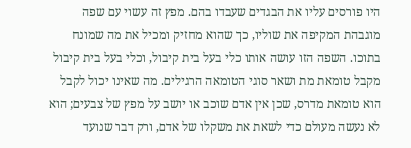היו פורסים עליו את הבגדים שעבדו בהם. מפץ זה עשוי עם שפה מוגבהת המקיפה את שוליו, כך שהוא מחזיק ומכיל את מה שמונח בתוכו. השפה הזו עושה אותו כלי בעל בית קיבול, וכלי בעל בית קיבול מקבל טומאת מת ושאר סוגי הטומאה הרגילים. מה שאינו יכול לקבל הוא טומאת מדרס, שכן אין אדם שוכב או יושב על מפץ של צבעים; הוא לא נעשה מעולם כדי לשאת את משקלו של אדם, ורק דבר שנועד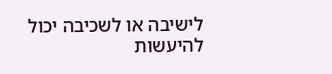לישיבה או לשכיבה יכול להיעשות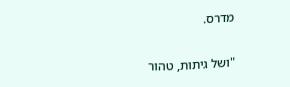מדרס.

"ושל גיתות, טהור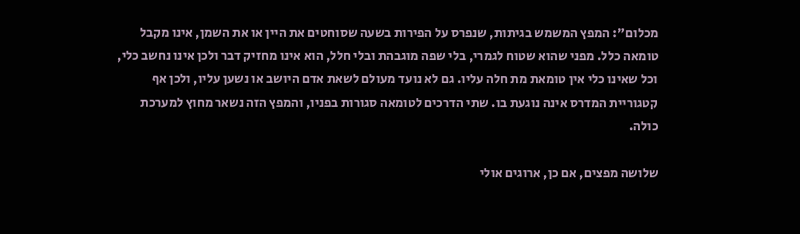מכלום": המפץ המשמש בגיתות, שנפרס על הפירות בשעה שסוחטים את היין או את השמן, אינו מקבל טומאה כלל. מפני שהוא שטוח לגמרי, בלי שפה מוגבהת ובלי חלל, הוא אינו מחזיק דבר ולכן אינו נחשב כלי, וכל שאינו כלי אין טומאת מת חלה עליו. גם לא נועד מעולם לשאת אדם היושב או נשען עליו, ולכן אף קטגוריית המדרס אינה נוגעת בו. שתי הדרכים לטומאה סגורות בפניו, והמפץ הזה נשאר מחוץ למערכת כולה.

שלושה מפצים, אם כן, ארוגים אולי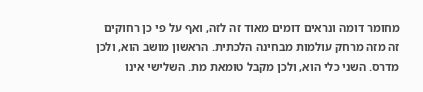מחומר דומה ונראים דומים מאוד זה לזה, ואף על פי כן רחוקים זה מזה מרחק עולמות מבחינה הלכתית. הראשון מושב הוא, ולכן מדרס. השני כלי הוא, ולכן מקבל טומאת מת. השלישי אינו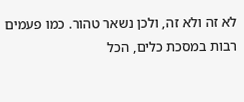לא זה ולא זה, ולכן נשאר טהור. כמו פעמים רבות במסכת כלים, הכל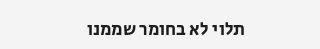תלוי לא בחומר שממנו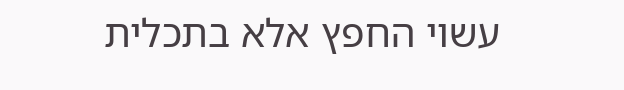עשוי החפץ אלא בתכלית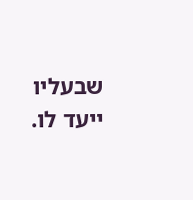שבעליו ייעד לו.